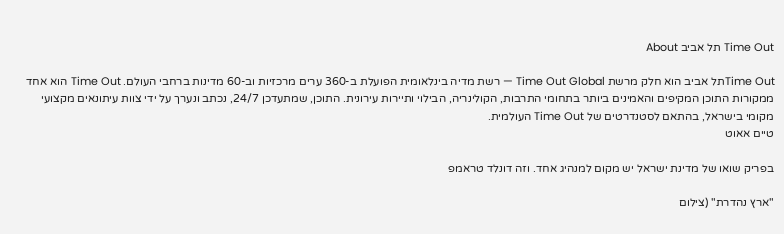Time Out תל אביב About

Time Outתל אביב הוא חלק מרשת Time Out Global — רשת מדיה בינלאומית הפועלת ב-360 ערים מרכזיות וב-60 מדינות ברחבי העולם. Time Out הוא אחד ממקורות התוכן המקיפים והאמינים ביותר בתחומי התרבות, הקולינריה, הבילוי ותיירות עירונית. התוכן, שמתעדכן 24/7, נכתב ונערך על ידי צוות עיתונאים מקצועי מקומי בישראל, בהתאם לסטנדרטים של Time Out העולמית.
טיים אאוט

בפריק שואו של מדינת ישראל יש מקום למנהיג אחד. וזה דונלד טראמפ

"ארץ נהדרת" (צילום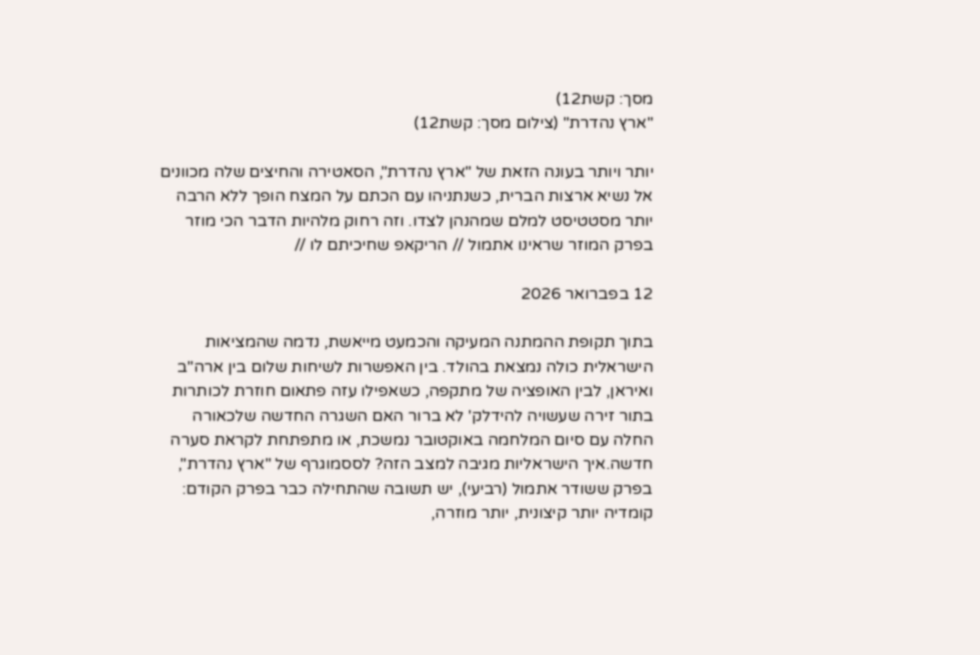מסך: קשת12)
"ארץ נהדרת" (צילום מסך: קשת12)

יותר ויותר בעונה הזאת של "ארץ נהדרת", הסאטירה והחיצים שלה מכוונים אל נשיא ארצות הברית, כשנתניהו עם הכתם על המצח הופך ללא הרבה יותר מסטטיסט למלם שמהנהן לצדו. וזה רחוק מלהיות הדבר הכי מוזר בפרק המוזר שראינו אתמול // הריקאפ שחיכיתם לו //

12 בפברואר 2026

בתוך תקופת ההמתנה המעיקה והכמעט מייאשת, נדמה שהמציאות הישראלית כולה נמצאת בהולד. בין האפשרות לשיחות שלום בין ארה"ב ואיראן, לבין האופציה של מתקפה, כשאפילו עזה פתאום חוזרת לכותרות בתור זירה שעשויה להידלק' לא ברור האם השגרה החדשה שלכאורה החלה עם סיום המלחמה באוקטובר נמשכת, או מתפתחת לקראת סערה חדשה.איך הישראליות מגיבה למצב הזה? לססמוגרף של "ארץ נהדרת", בפרק ששודר אתמול (רביעי), יש תשובה שהתחילה כבר בפרק הקודם: קומדיה יותר קיצונית, יותר מוזרה,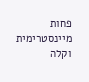פחות מיינסטרימית וקלה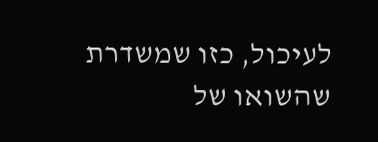לעיכול, כזו שמשדרת שהשואו של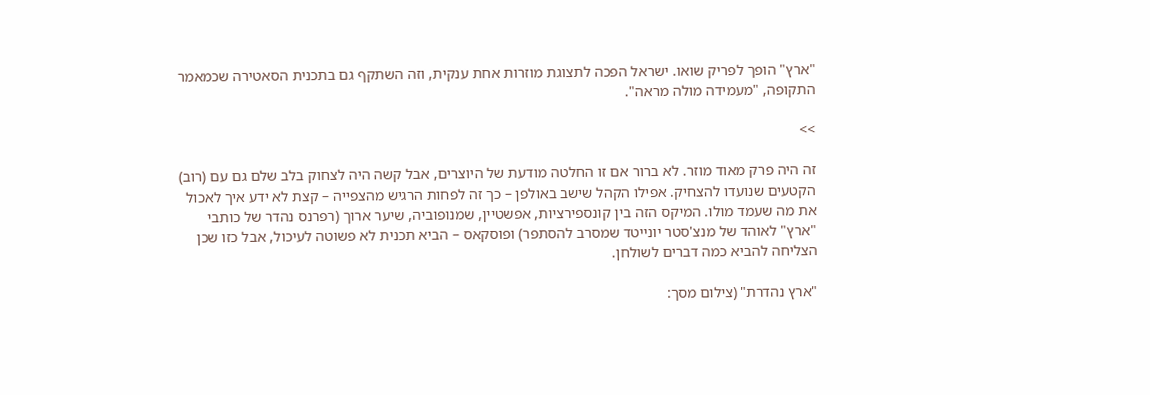"ארץ" הופך לפריק שואו. ישראל הפכה לתצוגת מוזרות אחת ענקית, וזה השתקף גם בתכנית הסאטירה שכמאמר התקופה, "מעמידה מולה מראה".

>>

זה היה פרק מאוד מוזר. לא ברור אם זו החלטה מודעת של היוצרים, אבל קשה היה לצחוק בלב שלם גם עם (רוב) הקטעים שנועדו להצחיק. אפילו הקהל שישב באולפן – כך זה לפחות הרגיש מהצפייה – קצת לא ידע איך לאכול את מה שעמד מולו. המיקס הזה בין קונספירציות, אפשטיין, שמנופוביה, שיער ארוך (רפרנס נהדר של כותבי "ארץ" לאוהד של מנצ'סטר יונייטד שמסרב להסתפר) ופוסקאס – הביא תכנית לא פשוטה לעיכול, אבל כזו שכן הצליחה להביא כמה דברים לשולחן.

"ארץ נהדרת" (צילום מסך: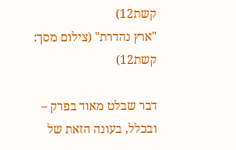קשת12)
"ארץ נהדרת" (צילום מסך: קשת12)

דבר שבלט מאוד בפרק – ובכלל, בעונה הזאת של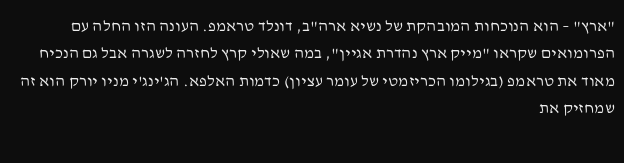"ארץ" – הוא הנוכחות המובהקת של נשיא ארה"ב, דונלד טראמפ. העונה הזו החלה עם הפרומואים שקראו "מייק ארץ נהדרת אגיין", במה שאולי קרץ לחזרה לשגרה אבל גם הנכיח מאוד את טראמפ (בגילומו הכריזמטי של עומר עציון) כדמות האלפא. הג'ינג'י מניו יורק הוא זה שמחזיק את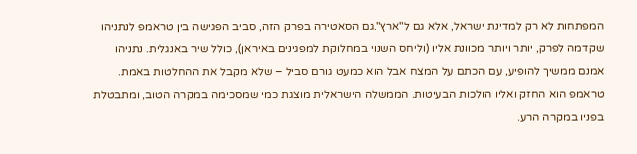המפתחות לא רק למדינת ישראל, אלא גם ל"ארץ".גם הסאטירה בפרק הזה, סביב הפגישה בין טראמפ לנתניהו שקדמה לפרק, יותר ויותר מכוונת אליו (וליחס השנוי במחלוקת למפגינים באיראן), כולל שיר באנגלית. נתניהו אמנם ממשיך להופיע, עם הכתם על המצח אבל הוא כמעט גורם סביל – שלא מקבל את ההחלטות באמת. טראמפ הוא החזק ואליו הולכות הבעיטות. הממשלה הישראלית מוצגת כמי שמסכימה במקרה הטוב, ומתבטלת בפניו במקרה הרע.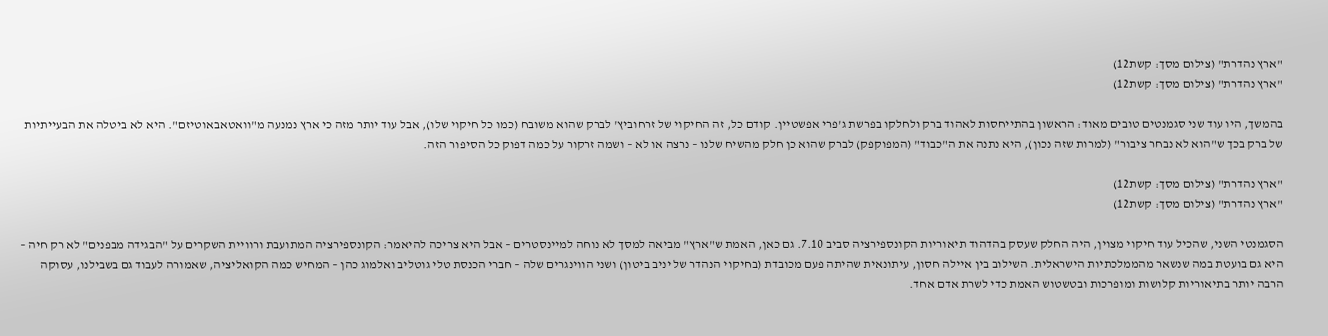"ארץ נהדרת" (צילום מסך: קשת12)
"ארץ נהדרת" (צילום מסך: קשת12)

בהמשך, היו עוד שני סגמנטים טובים מאוד: הראשון בהתייחסות לאהוד ברק ולחלקו בפרשת ג'פרי אפשטיין. קודם כל, זה החיקוי של זרחוביץ' לברק שהוא משובח (כמו כל חיקוי שלו), אבל עוד יותר מזה כי ארץ נמנעה מ"וואטאבאוטיזם". היא לא ביטלה את הבעייתיות של ברק בכך ש"הוא לא נבחר ציבור" (למרות שזה נכון), היא נתנה את ה"כבוד" (המפוקפק) לברק שהוא כן חלק מהשיח שלנו – נרצה או לא – ושמה זרקור על כמה דפוק כל הסיפור הזה.

"ארץ נהדרת" (צילום מסך: קשת12)
"ארץ נהדרת" (צילום מסך: קשת12)

הסגמנטי השני, שהכיל עוד חיקוי מצוין, היה החלק שעסק בהדהוד תיאוריות הקונספירציה סביב 7.10. גם כאן, האמת ש"ארץ" מביאה למסך לא נוחה למיינסטרים – אבל היא צריכה להיאמר: הקונספירציה המתועבת ורוויית השקרים על "הבגידה מבפנים" לא רק חיה – היא גם בועטת במה שנשאר מהממלכתיות הישראלית. השילוב בין איילה חסון, עיתונאית שהיתה פעם מכובדת (בחיקוי הנהדר של יניב ביטון) ושני הווינגרים שלה – חברי הכנסת טלי גוטליב ואלמוג כהן – המחיש כמה הקואליציה, שאמורה לעבוד גם בשבילנו, עסוקה הרבה יותר בתיאוריות קלושות ומופרכות ובטשטוש האמת כדי לשרת אדם אחד.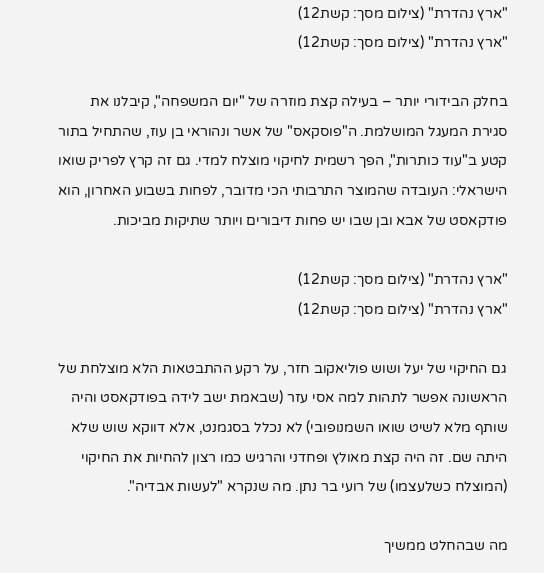"ארץ נהדרת" (צילום מסך: קשת12)
"ארץ נהדרת" (צילום מסך: קשת12)

בחלק הבידורי יותר – בעילה קצת מוזרה של "יום המשפחה", קיבלנו את סגירת המעגל המושלמת. ה"פוסקאס" של אשר ונהוראי בן עוז, שהתחיל בתור קטע ב"עוד כותרות", הפך רשמית לחיקוי מוצלח למדי. גם זה קרץ לפריק שואו הישראלי: העובדה שהמוצר התרבותי הכי מדובר, לפחות בשבוע האחרון, הוא פודקאסט של אבא ובן שבו יש פחות דיבורים ויותר שתיקות מביכות.

"ארץ נהדרת" (צילום מסך: קשת12)
"ארץ נהדרת" (צילום מסך: קשת12)

גם החיקוי של יעל ושוש פוליאקוב חזר, על רקע ההתבטאות הלא מוצלחת של הראשונה אפשר לתהות למה אסי עזר (שבאמת ישב לידה בפודקאסט והיה שותף מלא לשיט שואו השמנופובי) לא נכלל בסגמנט, אלא דווקא שוש שלא היתה שם. זה היה קצת מאולץ ופחדני והרגיש כמו רצון להחיות את החיקוי (המוצלח כשלעצמו) של רועי בר נתן. מה שנקרא "לעשות אבדיה".

מה שבהחלט ממשיך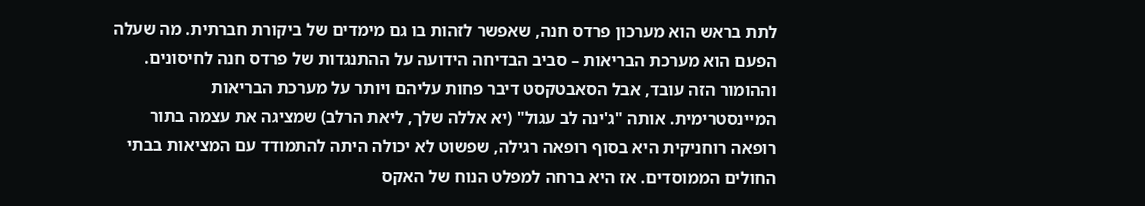לתת בראש הוא מערכון פרדס חנה, שאפשר לזהות בו גם מימדים של ביקורת חברתית. מה שעלה הפעם הוא מערכת הבריאות – סביב הבדיחה הידועה על ההתנגדות של פרדס חנה לחיסונים. וההומור הזה עובד, אבל הסאבטקסט דיבר פחות עליהם ויותר על מערכת הבריאות המיינסטרימית. אותה "ג'ינה לב עגול" (יא אללה שלך, ליאת הרלב) שמציגה את עצמה בתור רופאה רוחניקית היא בסוף רופאה רגילה, שפשוט לא יכולה היתה להתמודד עם המציאות בבתי החולים הממוסדים. אז היא ברחה למפלט הנוח של האקס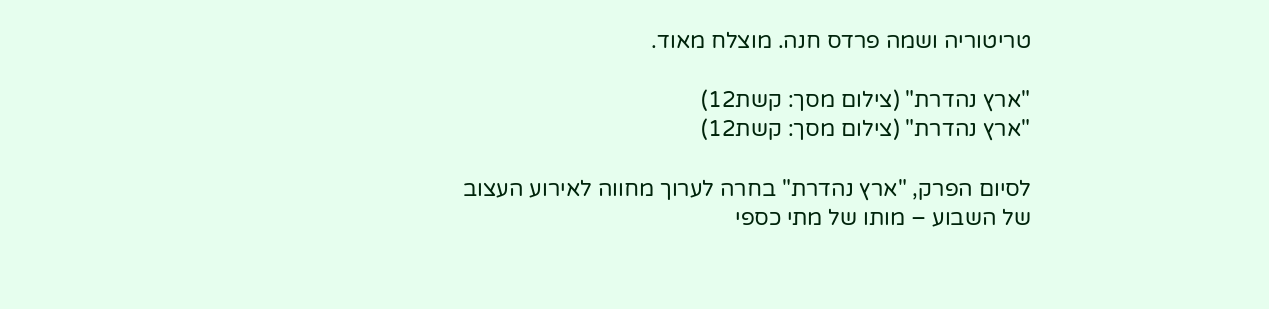טריטוריה ושמה פרדס חנה. מוצלח מאוד.

"ארץ נהדרת" (צילום מסך: קשת12)
"ארץ נהדרת" (צילום מסך: קשת12)

לסיום הפרק, "ארץ נהדרת" בחרה לערוך מחווה לאירוע העצוב של השבוע – מותו של מתי כספי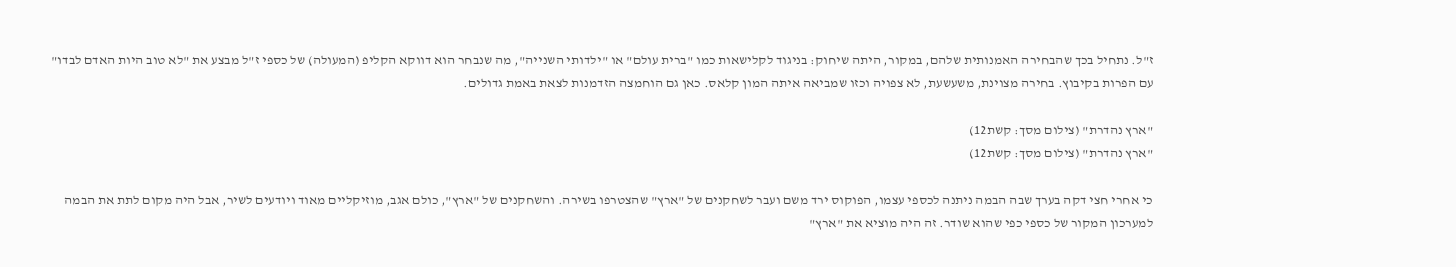ז"ל. נתחיל בכך שהבחירה האמנותית שלהם, במקור, היתה שיחוק: בניגוד לקלישאות כמו "ברית עולם" או "ילדותי השנייה", מה שנבחר הוא דווקא הקליפ (המעולה) של כספי ז"ל מבצע את "לא טוב היות האדם לבדו" עם הפרות בקיבוץ. בחירה מצוינת, משעשעת, לא צפויה וכזו שמביאה איתה המון קלאס. כאן גם הוחמצה הזדמנות לצאת באמת גדולים.

"ארץ נהדרת" (צילום מסך: קשת12)
"ארץ נהדרת" (צילום מסך: קשת12)

כי אחרי חצי דקה בערך שבה הבמה ניתנה לכספי עצמו, הפוקוס ירד משם ועבר לשחקנים של "ארץ" שהצטרפו בשירה. והשחקנים של "ארץ", כולם אגב, מוזיקליים מאוד ויודעים לשיר, אבל היה מקום לתת את הבמה למערכון המקור של כספי כפי שהוא שודר. זה היה מוציא את "ארץ"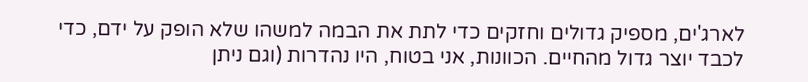לארג'ים, מספיק גדולים וחזקים כדי לתת את הבמה למשהו שלא הופק על ידם, כדי לכבד יוצר גדול מהחיים. הכוונות, אני בטוח, היו נהדרות (וגם ניתן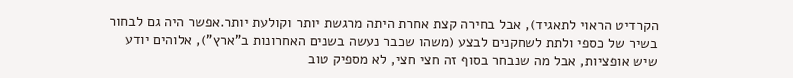הקרדיט הראוי לתאגיד), אבל בחירה קצת אחרת היתה מרגשת יותר וקולעת יותר.אפשר היה גם לבחור בשיר של כספי ולתת לשחקנים לבצע (משהו שכבר נעשה בשנים האחרונות ב"ארץ"), אלוהים יודע שיש אופציות, אבל מה שנבחר בסוף זה חצי חצי, לא מספיק טוב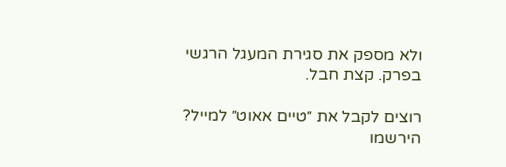ולא מספק את סגירת המעגל הרגשי בפרק. קצת חבל.

רוצים לקבל את ״טיים אאוט״ למייל? הירשמו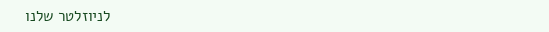לניוזלטר שלנו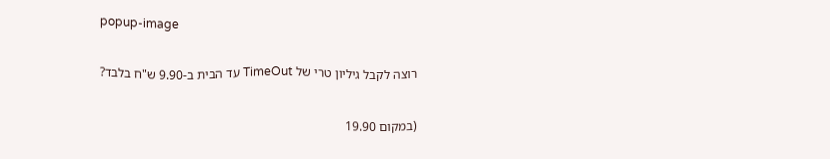popup-image

רוצה לקבל גיליון טרי של TimeOut עד הבית ב-9.90 ש"ח בלבד?

(במקום 19.90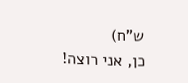ש"ח)
כן, אני רוצה!